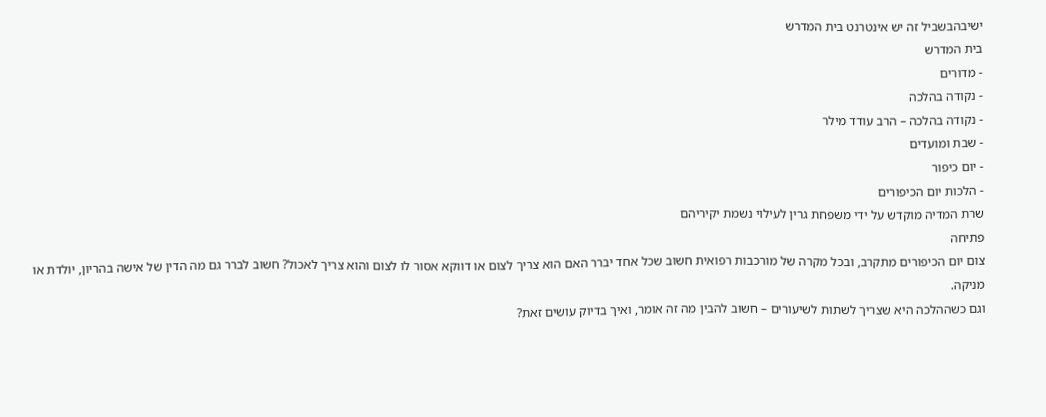ישיבהבשביל זה יש אינטרנט בית המדרש
בית המדרש
- מדורים
- נקודה בהלכה
- נקודה בהלכה – הרב עודד מילר
- שבת ומועדים
- יום כיפור
- הלכות יום הכיפורים
שרת המדיה מוקדש על ידי משפחת גרין לעילוי נשמת יקיריהם
פתיחה
צום יום הכיפורים מתקרב, ובכל מקרה של מורכבות רפואית חשוב שכל אחד יברר האם הוא צריך לצום או דווקא אסור לו לצום והוא צריך לאכול? חשוב לברר גם מה הדין של אישה בהריון, יולדת או מניקה.
וגם כשההלכה היא שצריך לשתות לשיעורים – חשוב להבין מה זה אומר, ואיך בדיוק עושים זאת?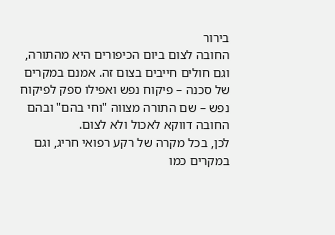בירור
החובה לצום ביום הכיפורים היא מהתורה, וגם חולים חייבים בצום זה. אמנם במקרים של סכנה – פיקוח נפש ואפילו ספק לפיקוח נפש – שם התורה מצווה "וחי בהם" ובהם החובה דווקא לאכול ולא לצום.
לכן, בכל מקרה של רקע רפואי חריג, וגם במקרים כמו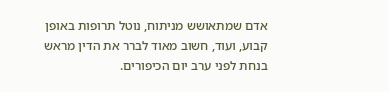אדם שמתאושש מניתוח, נוטל תרופות באופן קבוע, ועוד, חשוב מאוד לברר את הדין מראש בנחת לפני ערב יום הכיפורים.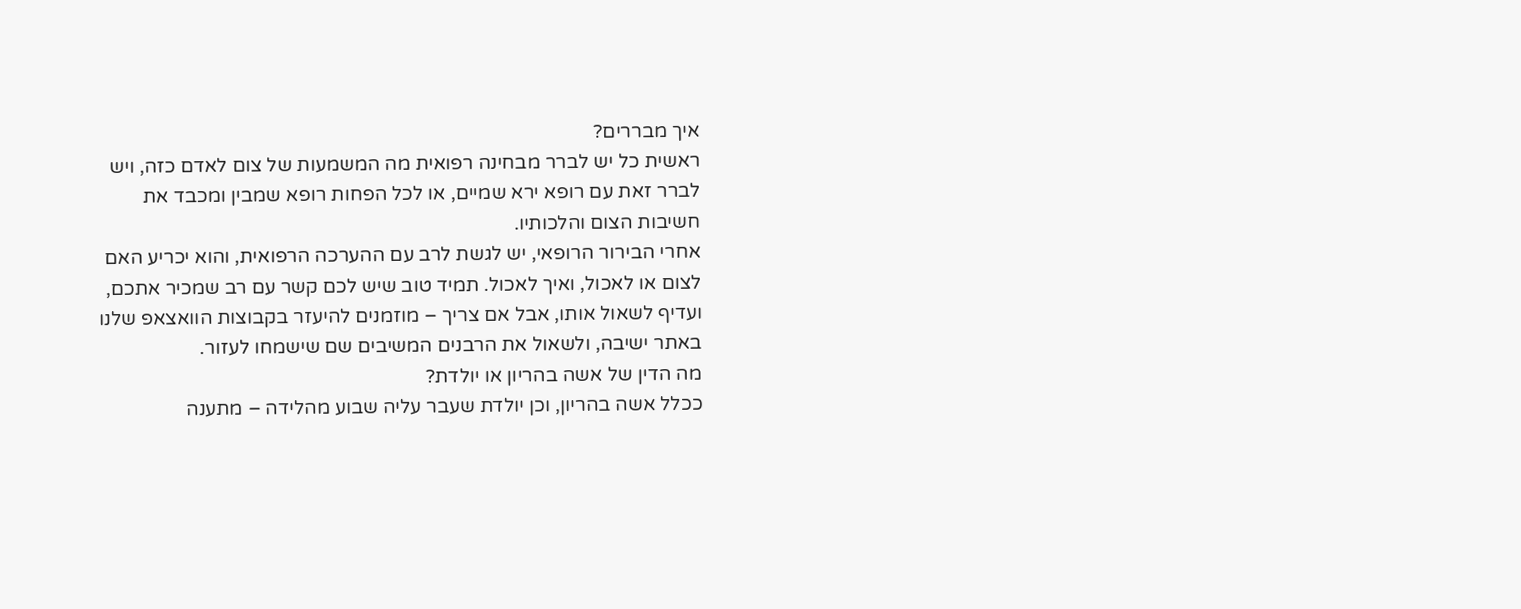איך מבררים?
ראשית כל יש לברר מבחינה רפואית מה המשמעות של צום לאדם כזה, ויש לברר זאת עם רופא ירא שמיים, או לכל הפחות רופא שמבין ומכבד את חשיבות הצום והלכותיו.
אחרי הבירור הרופאי, יש לגשת לרב עם ההערכה הרפואית, והוא יכריע האם לצום או לאכול, ואיך לאכול. תמיד טוב שיש לכם קשר עם רב שמכיר אתכם, ועדיף לשאול אותו, אבל אם צריך – מוזמנים להיעזר בקבוצות הוואצאפ שלנו באתר ישיבה, ולשאול את הרבנים המשיבים שם שישמחו לעזור.
מה הדין של אשה בהריון או יולדת?
ככלל אשה בהריון, וכן יולדת שעבר עליה שבוע מהלידה – מתענה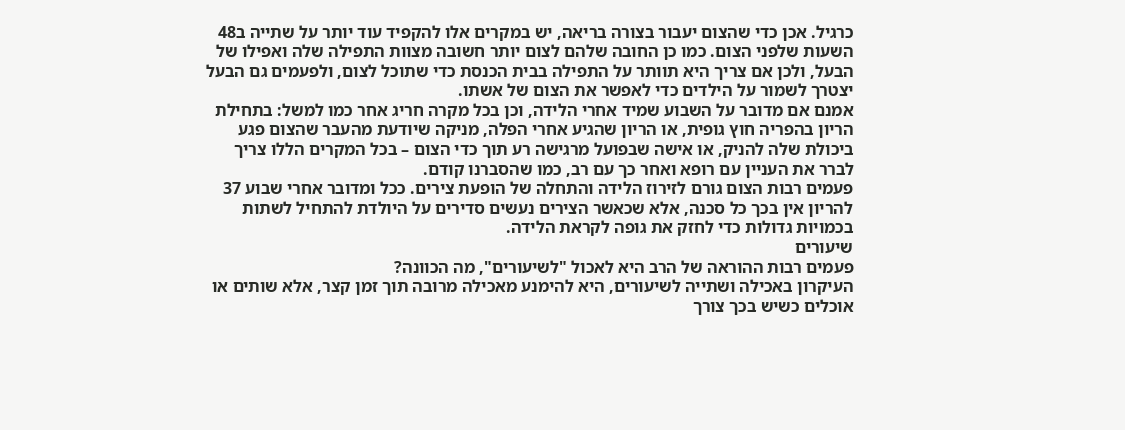כרגיל. אכן כדי שהצום יעבור בצורה בריאה, יש במקרים אלו להקפיד עוד יותר על שתייה ב48 השעות שלפני הצום. כמו כן החובה שלהם לצום יותר חשובה מצוות התפילה שלה ואפילו של הבעל, ולכן אם צריך היא תוותר על התפילה בבית הכנסת כדי שתוכל לצום, ולפעמים גם הבעל יצטרך לשמור על הילדים כדי לאפשר את הצום של אשתו.
אמנם אם מדובר על השבוע שמיד אחרי הלידה, וכן בכל מקרה חריג אחר כמו למשל: בתחילת הריון בהפריה חוץ גופית, או הריון שהגיע אחרי הפלה, מניקה שיודעת מהעבר שהצום פגע ביכולת שלה להניק, או אישה שבפועל מרגישה רע תוך כדי הצום – בכל המקרים הללו צריך לברר את העניין עם רופא ואחר כך עם רב, כמו שהסברנו קודם.
פעמים רבות הצום גורם לזירוז הלידה והתחלה של הופעת צירים. ככל ומדובר אחרי שבוע 37 להריון אין בכך כל סכנה, אלא שכאשר הצירים נעשים סדירים על היולדת להתחיל לשתות בכמויות גדולות כדי לחזק את גופה לקראת הלידה.
שיעורים
פעמים רבות ההוראה של הרב היא לאכול "לשיעורים", מה הכוונה?
העיקרון באכילה ושתייה לשיעורים, היא להימנע מאכילה מרובה תוך זמן קצר, אלא שותים או אוכלים כשיש בכך צורך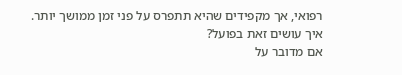רפואי, אך מקפידים שהיא תתפרס על פני זמן ממושך יותר.
איך עושים זאת בפועל?
אם מדובר על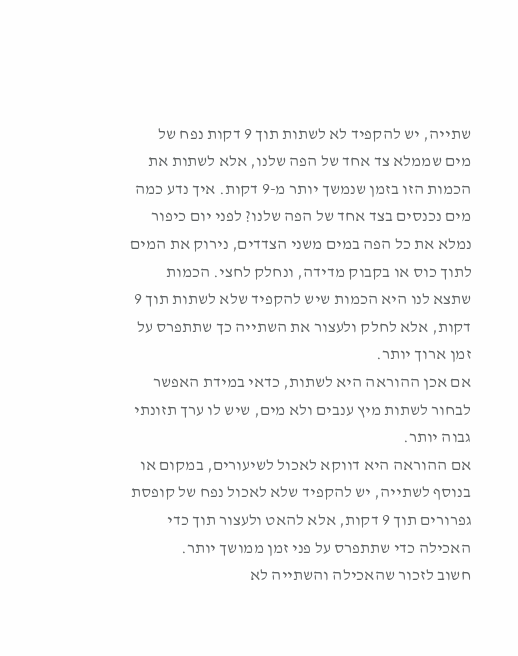שתייה, יש להקפיד לא לשתות תוך 9 דקות נפח של מים שממלא צד אחד של הפה שלנו, אלא לשתות את הכמות הזו בזמן שנמשך יותר מ-9 דקות. איך נדע כמה מים נכנסים בצד אחד של הפה שלנו? לפני יום כיפור נמלא את כל הפה במים משני הצדדים, נירוק את המים לתוך כוס או בקבוק מדידה, ונחלק לחצי. הכמות שתצא לנו היא הכמות שיש להקפיד שלא לשתות תוך 9 דקות, אלא לחלק ולעצור את השתייה כך שתתפרס על זמן ארוך יותר.
אם אכן ההוראה היא לשתות, כדאי במידת האפשר לבחור לשתות מיץ ענבים ולא מים, שיש לו ערך תזונתי גבוה יותר.
אם ההוראה היא דווקא לאכול לשיעורים, במקום או בנוסף לשתייה, יש להקפיד שלא לאכול נפח של קופסת גפרורים תוך 9 דקות, אלא להאט ולעצור תוך כדי האכילה כדי שתתפרס על פני זמן ממושך יותר.
חשוב לזכור שהאכילה והשתייה לא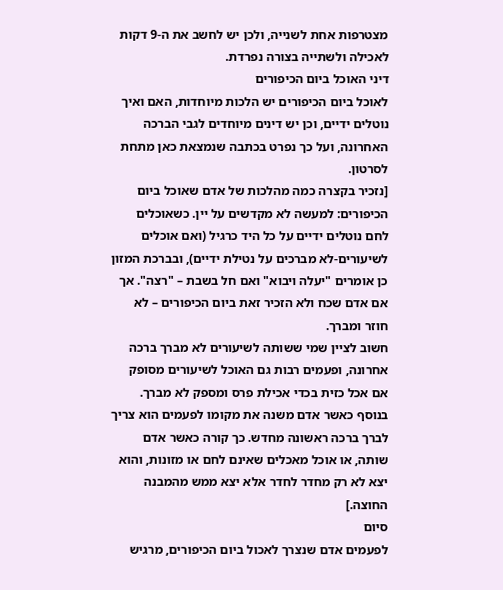מצטרפות אחת לשנייה, ולכן יש לחשב את ה-9 דקות לאכילה ולשתייה בצורה נפרדת.
דיני האוכל ביום הכיפורים
לאוכל ביום הכיפורים יש הלכות מיוחדות, האם ואיך נוטלים ידיים, וכן יש דינים מיוחדים לגבי הברכה האחרונה, ועל כך נפרט בכתבה שנמצאת כאן מתחת לסרטון.
[נזכיר בקצרה כמה מהלכות של אדם שאוכל ביום הכיפורים: למעשה לא מקדשים על יין. כשאוכלים לחם נוטלים ידיים על כל היד כרגיל (ואם אוכלים לשיעורים-לא מברכים על נטילת ידיים), ובברכת המזון כן אומרים "יעלה ויבוא" ואם חל בשבת – "רצה". אך אם אדם שכח ולא הזכיר זאת ביום הכיפורים – לא חוזר ומברך.
חשוב לציין שמי ששותה לשיעורים לא מברך ברכה אחרונה, ופעמים רבות גם האוכל לשיעורים מסופק אם אכל כזית בכדי אכילת פרס ומספק לא מברך.
בנוסף כאשר אדם משנה את מקומו לפעמים הוא צריך לברך ברכה ראשונה מחדש. כך קורה כאשר אדם שותה, או אוכל מאכלים שאינם לחם או מזונות, והוא יצא לא רק מחדר לחדר אלא יצא ממש מהמבנה החוצה.]
סיום
לפעמים אדם שנצרך לאכול ביום הכיפורים, מרגיש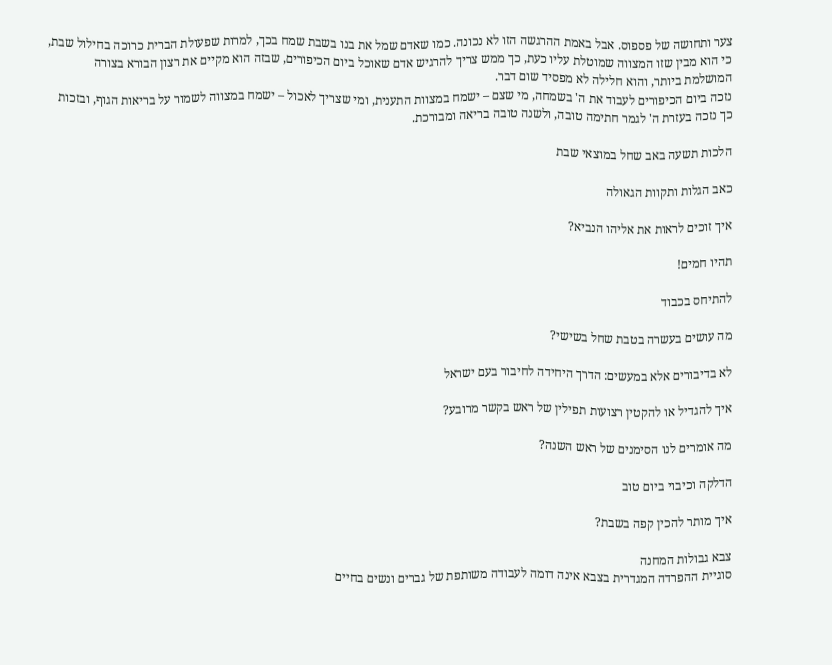צער ותחושה של פספוס. אבל באמת ההרגשה הזו לא נכונה. כמו שאדם שמל את בנו בשבת שמח בכך, למרות שפעולת הברית כרוכה בחילול שבת, כי הוא מבין שזו המצווה שמוטלת עליו כעת, כך ממש צריך להרגיש אדם שאוכל ביום הכיפורים, שבזה הוא מקיים את רצון הבורא בצורה המושלמת ביותר, והוא חלילה לא מפסיד שום דבר.
נזכה ביום הכיפורים לעבוד את ה' בשמחה, מי שצם – ישמח במצוות התענית, ומי שצריך לאכול – ישמח במצווה לשמור על בריאות הגוף, ובזכות כך נזכה בעזרת ה' לגמר חתימה טובה, ולשנה טובה בריאה ומבורכת.

הלכות תשעה באב שחל במוצאי שבת

כאב הגלות ותקוות הגאולה

איך זוכים לראות את אליהו הנביא?

תהיו חמים!

להתיחס בכבוד

מה עושים בעשרה בטבת שחל בשישי?

לא בדיבורים אלא במעשים: הדרך היחידה לחיבור בעם ישראל

איך להגדיל או להקטין רצועות תפילין של ראש בקשר מרובע?

מה אומרים לנו הסימנים של ראש השנה?

הדלקה וכיבוי ביום טוב

איך מותר להכין קפה בשבת?

צבא גבולות המחנה
סוגיית ההפרדה המגדרית בצבא אינה דומה לעבודה משותפת של גברים ונשים בחיים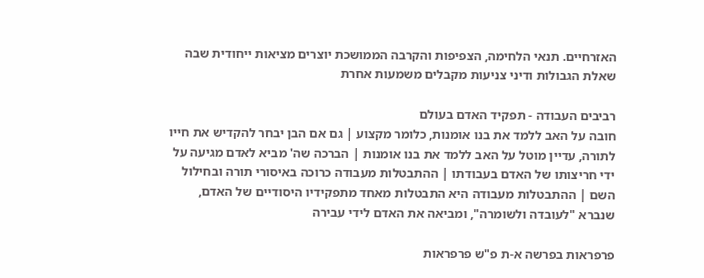האזרחיים. תנאי הלחימה, הצפיפות והקרבה הממושכת יוצרים מציאות ייחודית שבה שאלת הגבולות ודיני צניעות מקבלים משמעות אחרת

רביבים העבודה - תפקיד האדם בעולם
חובה על האב ללמד את בנו אומנות, כלומר מקצוע | גם אם הבן יבחר להקדיש את חייו לתורה, עדיין מוטל על האב ללמד את בנו אומנות | הברכה שה' מביא לאדם מגיעה על ידי חריצותו של האדם בעבודתו | ההתבטלות מעבודה כרוכה באיסורי תורה ובחילול השם | ההתבטלות מעבודה היא התבטלות מאחד מתפקידיו היסודיים של האדם, שנברא "לעובדה ולשומרה", ומביאה את האדם לידי עבירה

פרפראות בפרשה א-ת פ"ש פרפראות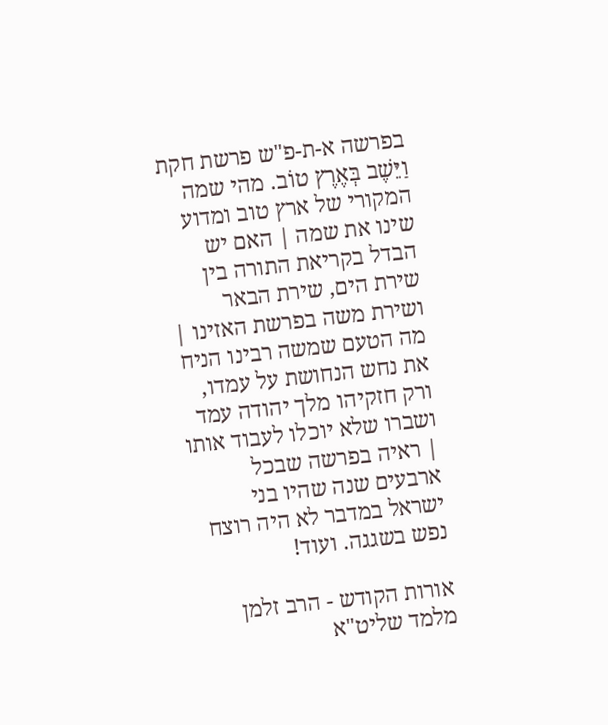בפרשה א-ת-פ"ש פרשת חקת
וַיֵּשֶׁב בְּאֶרֶץ טוֹב. מהי שמה המקורי של ארץ טוב ומדוע שינו את שמה | האם יש הבדל בקריאת התורה בין שירת הים, שירת הבאר ושירת משה בפרשת האזינו | מה הטעם שמשה רבינו הניח את נחש הנחושת על עמדו, ורק חזקיהו מלך יהודה עמד ושברו שלא יוכלו לעבוד אותו | ראיה בפרשה שבכל ארבעים שנה שהיו בני ישראל במדבר לא היה רוצח נפש בשגגה. ועוד!

אורות הקודש - הרב זלמן מלמד שליט"א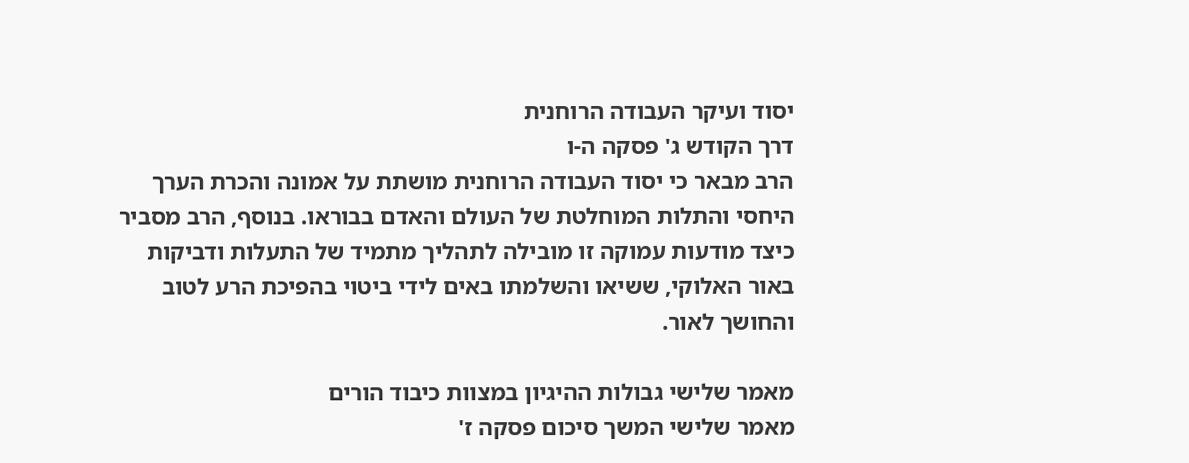יסוד ועיקר העבודה הרוחנית
דרך הקודש ג' פסקה ה-ו
הרב מבאר כי יסוד העבודה הרוחנית מושתת על אמונה והכרת הערך היחסי והתלות המוחלטת של העולם והאדם בבוראו. בנוסף, הרב מסביר כיצד מודעות עמוקה זו מובילה לתהליך מתמיד של התעלות ודביקות באור האלוקי, ששיאו והשלמתו באים לידי ביטוי בהפיכת הרע לטוב והחושך לאור.

מאמר שלישי גבולות ההיגיון במצוות כיבוד הורים
מאמר שלישי המשך סיכום פסקה ז'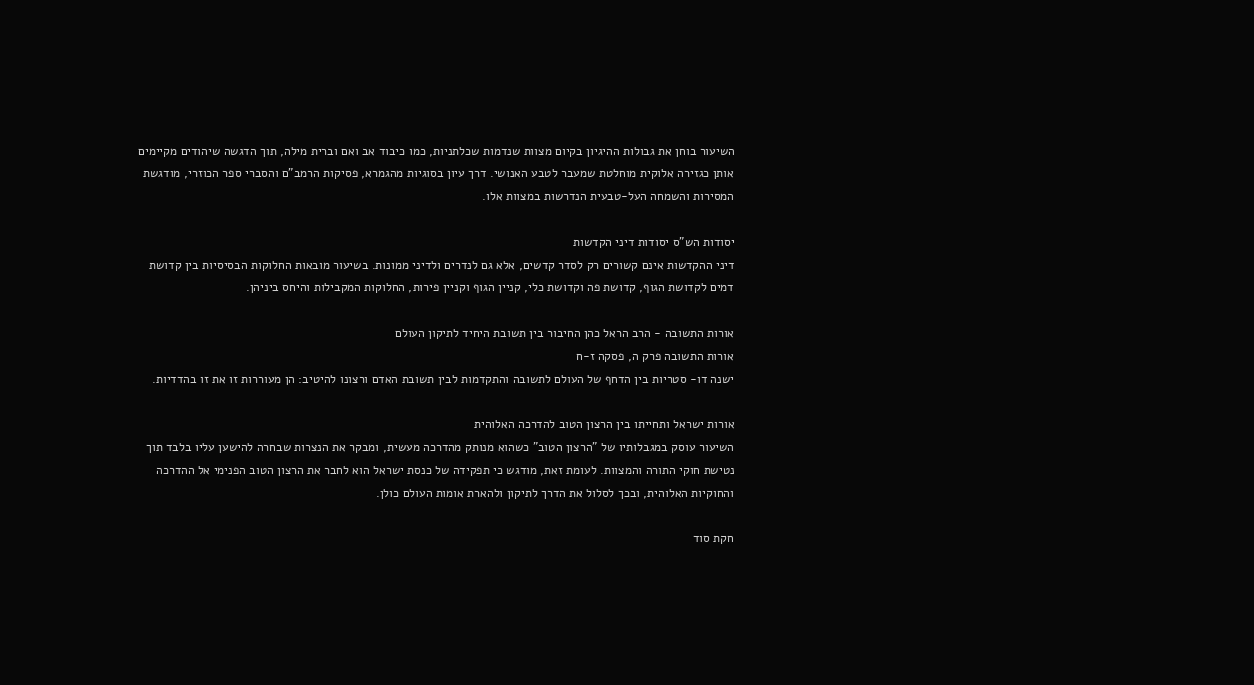השיעור בוחן את גבולות ההיגיון בקיום מצוות שנדמות שכלתניות, כמו כיבוד אב ואם וברית מילה, תוך הדגשה שיהודים מקיימים אותן כגזירה אלוקית מוחלטת שמעבר לטבע האנושי. דרך עיון בסוגיות מהגמרא, פסיקות הרמב"ם והסברי ספר הכוזרי, מודגשת המסירות והשמחה העל-טבעית הנדרשות במצוות אלו.

יסודות הש"ס יסודות דיני הקדשות
דיני ההקדשות אינם קשורים רק לסדר קדשים, אלא גם לנדרים ולדיני ממונות. בשיעור מובאות החלוקות הבסיסיות בין קדושת דמים לקדושת הגוף, קדושת פה וקדושת כלי, קניין הגוף וקניין פירות, החלוקות המקבילות והיחס ביניהן.

אורות התשובה - הרב הראל כהן החיבור בין תשובת היחיד לתיקון העולם
אורות התשובה פרק ה, פסקה ז-ח
ישנה דו- סטריות בין הדחף של העולם לתשובה והתקדמות לבין תשובת האדם ורצונו להיטיב: הן מעוררות זו את זו בהדדיות.

אורות ישראל ותחייתו בין הרצון הטוב להדרכה האלוהית
השיעור עוסק במגבלותיו של "הרצון הטוב" כשהוא מנותק מהדרכה מעשית, ומבקר את הנצרות שבחרה להישען עליו בלבד תוך נטישת חוקי התורה והמצוות. לעומת זאת, מודגש כי תפקידה של כנסת ישראל הוא לחבר את הרצון הטוב הפנימי אל ההדרכה והחוקיות האלוהית, ובכך לסלול את הדרך לתיקון ולהארת אומות העולם כולן.

חקת סוד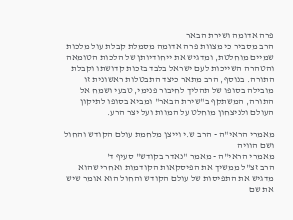פרה אדומה ושירת הבאר
הרב מסביר כי מצוות פרה אדומה מסמלת קבלת עול מלכות שמיים מוחלטת, ומדגיש את ייחודיותן של הלכות הטומאה והטהרה השייכות לעם ישראל בלבד בזכות קדושתו וקבלת התורה. בנוסף, הרב מתאר כיצד התבטלות ראשונית זו מובילה בסופו של תהליך לחיבור פנימי, טבעי ושמח אל התורה, המשתקף ב"שירת הבאר" ומביא בסופו לתיקון העולם ולניצחון מוחלט על המוות ועל יצר הרע.

מאמרי הראי"ה - הרב ש.י וייצן מלחמת עולם הקודש והחול ושם הוויה
מאמרי הראי"ה - מאמר "נאדר בקודש" סעיף ד'
הרב זצ"ל ממשיך את הפיסקאות הקודמות ואחרי שהוא מדגיש את התפיסות של עולם הקודש והחול הוא אומר שיש את שם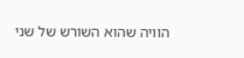הוויה שהוא השורש של שני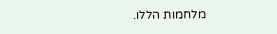מלחמות הללו.